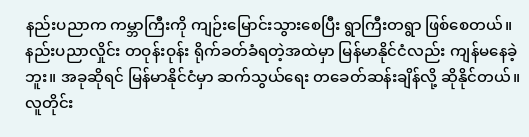နည်းပညာက ကမ္ဘာကြီးကို ကျဉ်းမြောင်းသွားစေပြီး ရွာကြီးတရွာ ဖြစ်စေတယ်။ နည်းပညာလှိုင်း တဝုန်းဝုန်း ရိုက်ခတ်ခံရတဲ့အထဲမှာ မြန်မာနိုင်ငံလည်း ကျန်မနေခဲ့ဘူး။ အခုဆိုရင် မြန်မာနိုင်ငံမှာ ဆက်သွယ်ရေး တခေတ်ဆန်းချိန်လို့ ဆိုနိုင်တယ်။ လူတိုင်း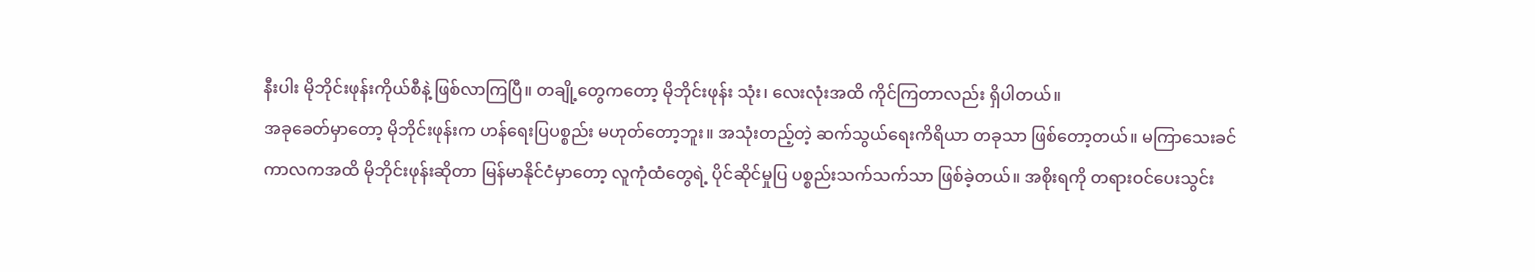နီးပါး မိုဘိုင်းဖုန်းကိုယ်စီနဲ့ ဖြစ်လာကြပြီ။ တချို့တွေကတော့ မိုဘိုင်းဖုန်း သုံး၊ လေးလုံးအထိ ကိုင်ကြတာလည်း ရှိပါတယ်။
အခုခေတ်မှာတော့ မိုဘိုင်းဖုန်းက ဟန်ရေးပြပစ္စည်း မဟုတ်တော့ဘူး။ အသုံးတည့်တဲ့ ဆက်သွယ်ရေးကိရိယာ တခုသာ ဖြစ်တော့တယ်။ မကြာသေးခင် ကာလကအထိ မိုဘိုင်းဖုန်းဆိုတာ မြန်မာနိုင်ငံမှာတော့ လူကုံထံတွေရဲ့ ပိုင်ဆိုင်မှုပြ ပစ္စည်းသက်သက်သာ ဖြစ်ခဲ့တယ်။ အစိုးရကို တရားဝင်ပေးသွင်း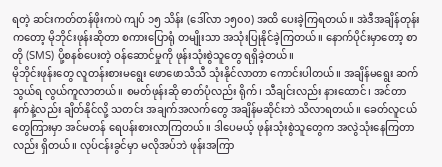ရတဲ့ ဆင်းကတ်တန်ဖိုးကပဲ ကျပ် ၁၅ သိန်း (ဒေါ်လာ ၁၅၀၀) အထိ ပေးခဲ့ကြရတယ်။ အဲဒီအချိန်တုန်းကတော့ မိုဘိုင်းဖုန်းဆိုတာ စကားပြောရုံ တမျိုးသာ အသုံးပြုနိုင်ခဲ့ကြတယ်။ နောက်ပိုင်းမှာတော့ စာတို (SMS) ပို့စနစ်ပေးတဲ့ ဝန်ဆောင်မှုကို ဖုန်းသုံးစွဲသူတွေ ရရှိခဲ့တယ်။
မိုဘိုင်းဖုန်းတွေ လူတန်းစားမရွေး ဖောဖောသီသီ သုံးနိုင်လာတာ ကောင်းပါတယ်။ အချိန်မရွေး ဆက်သွယ်ရ လွယ်ကူလာတယ်။ စမတ်ဖုန်းဆို ဓာတ်ပုံလည်း ရိုက်၊ သီချင်းလည်း နားထောင်၊ အင်တာနက်နဲ့လည်း ချိတ်နိုင်လို့ သတင်း အချက်အလက်တွေ အချိန်မဆိုင်းဘဲ သိလာရတယ်။ ခေတ်လူငယ်တွေကြားမှာ အင်မတန် ရေပန်းစားလာကြတယ်။ ဒါပေမယ့် ဖုန်းသုံးစွဲသူတွေက အလွဲသုံးနေကြတာလည်း ရှိတယ်။ လုပ်ငန်းခွင်မှာ မလိုအပ်ဘဲ ဖုန်းအကြာ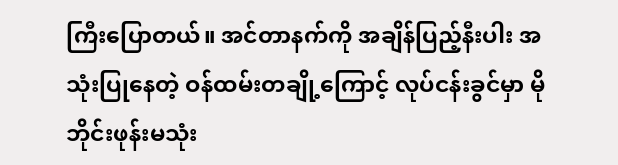ကြီးပြောတယ်။ အင်တာနက်ကို အချိန်ပြည့်နီးပါး အသုံးပြုနေတဲ့ ဝန်ထမ်းတချို့ကြောင့် လုပ်ငန်းခွင်မှာ မိုဘိုင်းဖုန်းမသုံး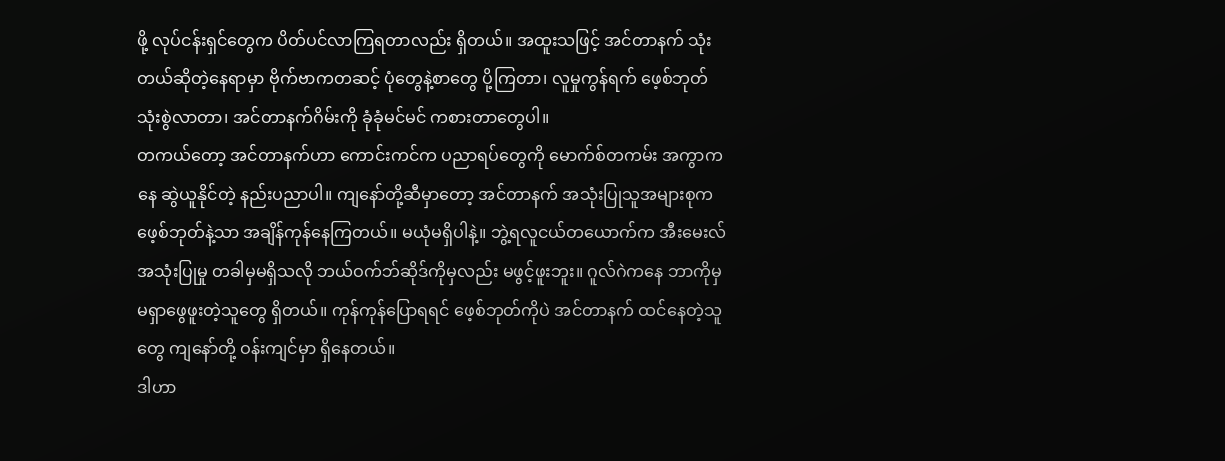ဖို့ လုပ်ငန်းရှင်တွေက ပိတ်ပင်လာကြရတာလည်း ရှိတယ်။ အထူးသဖြင့် အင်တာနက် သုံးတယ်ဆိုတဲ့နေရာမှာ ဗိုက်ဗာကတဆင့် ပုံတွေနဲ့စာတွေ ပို့ကြတာ၊ လူမှုကွန်ရက် ဖေ့စ်ဘုတ်သုံးစွဲလာတာ၊ အင်တာနက်ဂိမ်းကို ခုံခုံမင်မင် ကစားတာတွေပါ။
တကယ်တော့ အင်တာနက်ဟာ ကောင်းကင်က ပညာရပ်တွေကို မောက်စ်တကမ်း အကွာကနေ ဆွဲယူနိုင်တဲ့ နည်းပညာပါ။ ကျနော်တို့ဆီမှာတော့ အင်တာနက် အသုံးပြုသူအများစုက ဖေ့စ်ဘုတ်နဲ့သာ အချိန်ကုန်နေကြတယ်။ မယုံမရှိပါနဲ့။ ဘွဲ့ရလူငယ်တယောက်က အီးမေးလ်အသုံးပြုမှု တခါမှမရှိသလို ဘယ်ဝက်ဘ်ဆိုဒ်ကိုမှလည်း မဖွင့်ဖူးဘူး။ ဂူလ်ဂဲကနေ ဘာကိုမှ မရှာဖွေဖူးတဲ့သူတွေ ရှိတယ်။ ကုန်ကုန်ပြောရရင် ဖေ့စ်ဘုတ်ကိုပဲ အင်တာနက် ထင်နေတဲ့သူတွေ ကျနော်တို့ ဝန်းကျင်မှာ ရှိနေတယ်။
ဒါဟာ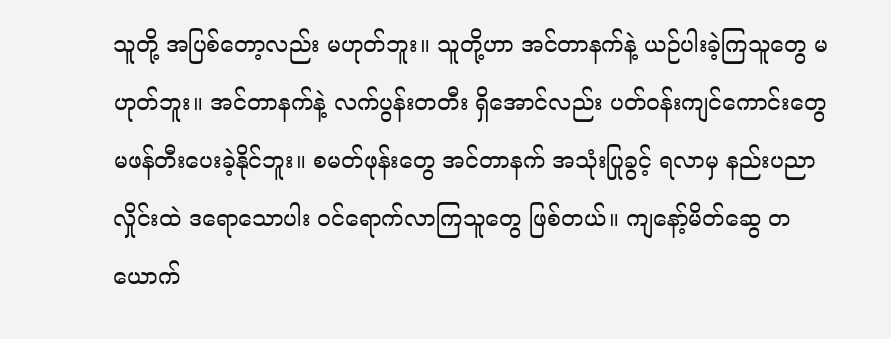သူတို့ အပြစ်တော့လည်း မဟုတ်ဘူး။ သူတို့ဟာ အင်တာနက်နဲ့ ယဉ်ပါးခဲ့ကြသူတွေ မဟုတ်ဘူး။ အင်တာနက်နဲ့ လက်ပွန်းတတီး ရှိအောင်လည်း ပတ်ဝန်းကျင်ကောင်းတွေ မဖန်တီးပေးခဲ့နိုင်ဘူး။ စမတ်ဖုန်းတွေ အင်တာနက် အသုံးပြုခွင့် ရလာမှ နည်းပညာလှိုင်းထဲ ဒရောသောပါး ဝင်ရောက်လာကြသူတွေ ဖြစ်တယ်။ ကျနော့်မိတ်ဆွေ တယောက်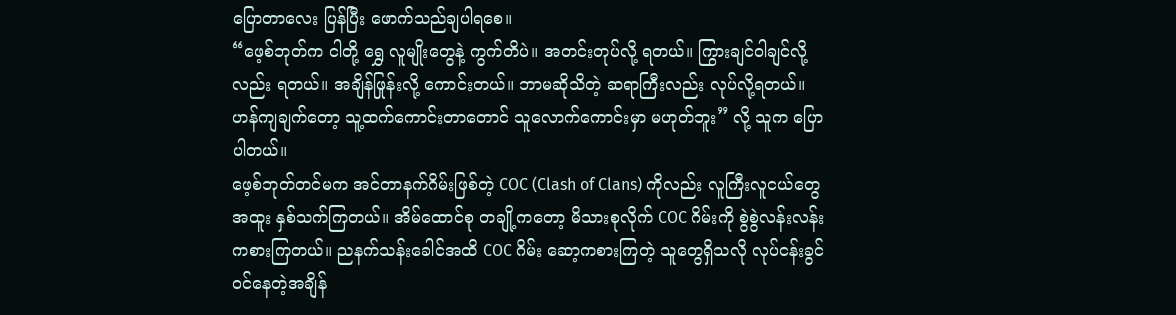ပြောတာလေး ပြန်ပြီး ဖောက်သည်ချပါရစေ။
“ဖေ့စ်ဘုတ်က ငါတို့ ရွှေ လူမျိုးတွေနဲ့ ကွက်တိပဲ။ အတင်းတုပ်လို့ ရတယ်။ ကြွားချင်ဝါချင်လို့လည်း ရတယ်။ အချိန်ဖြုန်းလို့ ကောင်းတယ်။ ဘာမဆိုသိတဲ့ ဆရာကြီးလည်း လုပ်လို့ရတယ်။ ဟန်ကျချက်တော့ သူ့ထက်ကောင်းတာတောင် သူလောက်ကောင်းမှာ မဟုတ်ဘူး” လို့ သူက ပြောပါတယ်။
ဖေ့စ်ဘုတ်တင်မက အင်တာနက်ဂိမ်းဖြစ်တဲ့ COC (Clash of Clans) ကိုလည်း လူကြီးလူငယ်တွေ အထူး နှစ်သက်ကြတယ်။ အိမ်ထောင်စု တချို့ကတော့ မိသားစုလိုက် COC ဂိမ်းကို စွဲစွဲလန်းလန်း ကစားကြတယ်။ ညနက်သန်းခေါင်အထိ COC ဂိမ်း ဆော့ကစားကြတဲ့ သူတွေရှိသလို လုပ်ငန်းခွင် ဝင်နေတဲ့အချိန်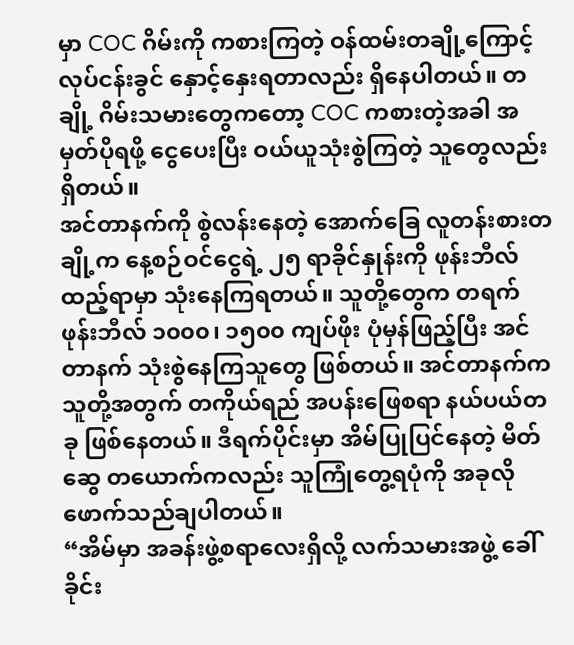မှာ COC ဂိမ်းကို ကစားကြတဲ့ ဝန်ထမ်းတချို့ကြောင့် လုပ်ငန်းခွင် နှောင့်နှေးရတာလည်း ရှိနေပါတယ်။ တချို့ ဂိမ်းသမားတွေကတော့ COC ကစားတဲ့အခါ အမှတ်ပိုရဖို့ ငွေပေးပြီး ဝယ်ယူသုံးစွဲကြတဲ့ သူတွေလည်း ရှိတယ်။
အင်တာနက်ကို စွဲလန်းနေတဲ့ အောက်ခြေ လူတန်းစားတချို့က နေ့စဉ်ဝင်ငွေရဲ့ ၂၅ ရာခိုင်နှုန်းကို ဖုန်းဘီလ်ထည့်ရာမှာ သုံးနေကြရတယ်။ သူတို့တွေက တရက် ဖုန်းဘီလ် ၁၀၀၀၊ ၁၅၀၀ ကျပ်ဖိုး ပုံမှန်ဖြည့်ပြီး အင်တာနက် သုံးစွဲနေကြသူတွေ ဖြစ်တယ်။ အင်တာနက်က သူတို့အတွက် တကိုယ်ရည် အပန်းဖြေစရာ နယ်ပယ်တခု ဖြစ်နေတယ်။ ဒီရက်ပိုင်းမှာ အိမ်ပြုပြင်နေတဲ့ မိတ်ဆွေ တယောက်ကလည်း သူကြုံတွေ့ရပုံကို အခုလို ဖောက်သည်ချပါတယ်။
“အိမ်မှာ အခန်းဖွဲ့စရာလေးရှိလို့ လက်သမားအဖွဲ့ ခေါ်ခိုင်း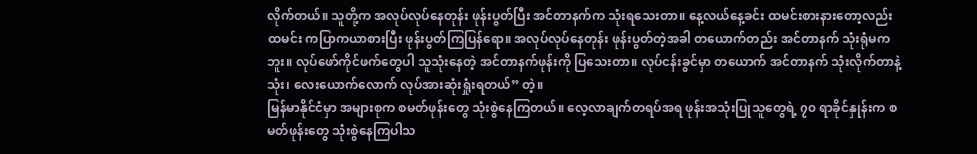လိုက်တယ်။ သူတို့က အလုပ်လုပ်နေတုန်း ဖုန်းပွတ်ပြီး အင်တာနက်က သုံးရသေးတာ။ နေ့လယ်နေ့ခင်း ထမင်းစားနားတော့လည်း ထမင်း ကပြာကယာစားပြီး ဖုန်းပွတ်ကြပြန်ရော။ အလုပ်လုပ်နေတုန်း ဖုန်းပွတ်တဲ့အခါ တယောက်တည်း အင်တာနက် သုံးရုံမကဘူး။ လုပ်ဖော်ကိုင်ဖက်တွေပါ သူသုံးနေတဲ့ အင်တာနက်ဖုန်းကို ပြသေးတာ။ လုပ်ငန်းခွင်မှာ တယောက် အင်တာနက် သုံးလိုက်တာနဲ့ သုံး၊ လေးယောက်လောက် လုပ်အားဆုံးရှုံးရတယ်” တဲ့။
မြန်မာနိုင်ငံမှာ အများစုက စမတ်ဖုန်းတွေ သုံးစွဲနေကြတယ်။ လေ့လာချက်တရပ်အရ ဖုန်းအသုံးပြုသူတွေရဲ့ ၇၀ ရာခိုင်နှုန်းက စမတ်ဖုန်းတွေ သုံးစွဲနေကြပါသ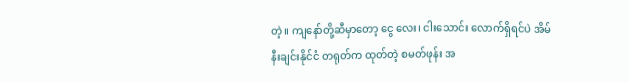တဲ့။ ကျနော်တို့ဆီမှာတော့ ငွေ လေး၊ ငါးသောင်း လောက်ရှိရင်ပဲ အိမ်နီးချင်းနိုင်ငံ တရုတ်က ထုတ်တဲ့ စမတ်ဖုန်း အ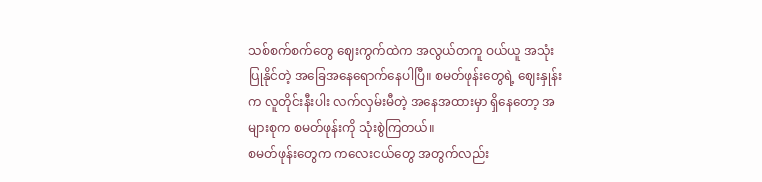သစ်စက်စက်တွေ ဈေးကွက်ထဲက အလွယ်တကူ ဝယ်ယူ အသုံးပြုနိုင်တဲ့ အခြေအနေရောက်နေပါပြီ။ စမတ်ဖုန်းတွေရဲ့ ဈေးနှုန်းက လူတိုင်းနီးပါး လက်လှမ်းမီတဲ့ အနေအထားမှာ ရှိနေတော့ အများစုက စမတ်ဖုန်းကို သုံးစွဲကြတယ်။
စမတ်ဖုန်းတွေက ကလေးငယ်တွေ အတွက်လည်း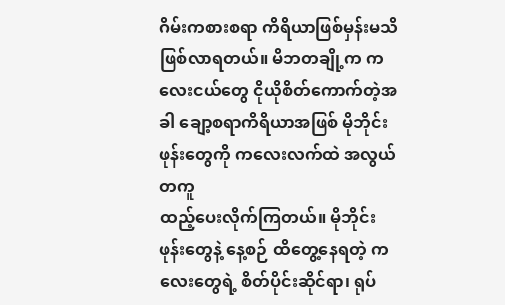ဂိမ်းကစားစရာ ကိရိယာဖြစ်မှန်းမသိ ဖြစ်လာရတယ်။ မိဘတချို့က ကလေးငယ်တွေ ငိုယိုစိတ်ကောက်တဲ့အခါ ချော့စရာကိရိယာအဖြစ် မိုဘိုင်းဖုန်းတွေကို ကလေးလက်ထဲ အလွယ်တကူ
ထည့်ပေးလိုက်ကြတယ်။ မိုဘိုင်းဖုန်းတွေနဲ့ နေ့စဉ် ထိတွေ့နေရတဲ့ ကလေးတွေရဲ့ စိတ်ပိုင်းဆိုင်ရာ၊ ရုပ်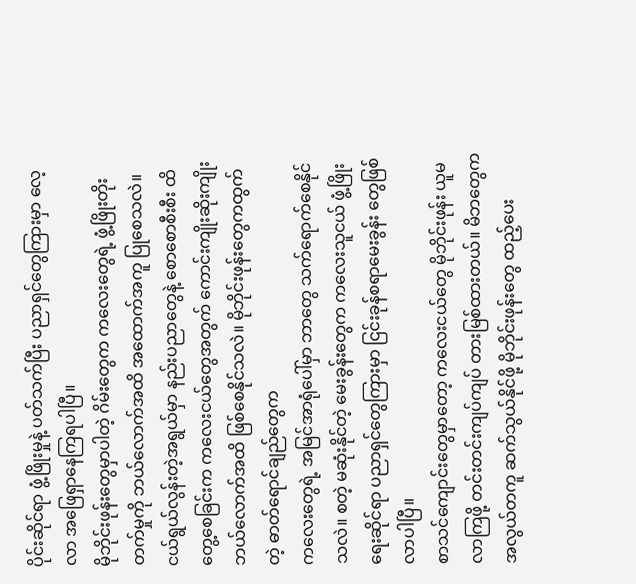ပိုင်းဆိုင်ရာ ဖွံ့ဖြိုးမှုနဲ့ ပတ်သက်ပြီး ပညာရှင်တွေကြားမှာ လေ့လာ အဖြေရှာနေကြရပါပြီ။
မိုဘိုင်းဖုန်းတွေမှာပါတဲ့ ဂိမ်းတွေက ကလေးတွေရဲ့ ဖွံ့ဖြိုးတိုးတက်မှုကို ဘယ်လောက်အထိ အထောက်အကူ ပြုစေသလဲ။ ငယ်ရွယ်လွန်းတဲ့အရွယ်မှာ နည်းပညာတွေနဲ့ စောစောစီးစီး ထိတွေ့စေခြင်းက ကလေးငယ်တွေအတွက် ကောင်းကျိုးဆိုးကျိုး ဘယ်လောက်အထိ ဖြစ်စေနိုင်သလဲ။ မိုဘိုင်းဖုန်းတွေကထွက်တဲ့ ဓာတ်ရောင်ချည်တွေက
ကလေးတွေရဲ့ အမြင်အာရုံပေါ်မှာ ဘာတွေ သက်ရောက်စေနိုင်သလဲ။ စတဲ့ မဆုံးနိုင်တဲ့ မေးခွန်းတွေက ကလေးသူငယ် ဖွံ့ဖြိုးရေးဆိုင်ရာ ပညာရှင်တွေကြားမှာ ငြင်းခုန်စရာမေးခွန်း တွေဖြစ်လာပါပြီ။
စာသင်ကျောင်းတွေမှာတော့ ကလေးငယ်တွေ မိုဘိုင်းဖုန်း ယူမလာကြဖို့ တင်းတင်းကျပ်ကျပ် တားမြစ်ထားတယ်။ မိဘတွေက အလွယ်တကူ ဆက်သွယ်နိုင်ဖို့ မိုဘိုင်းဖုန်းတွေ ထည့်ပေး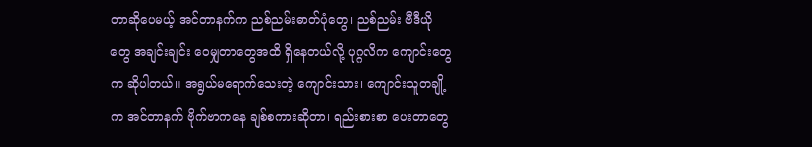တာဆိုပေမယ့် အင်တာနက်က ညစ်ညမ်းဓာတ်ပုံတွေ၊ ညစ်ညမ်း ဗီဒီယိုတွေ အချင်းချင်း ဝေမျှတာတွေအထိ ရှိနေတယ်လို့ ပုဂ္ဂလိက ကျောင်းတွေက ဆိုပါတယ်။ အရွယ်မရောက်သေးတဲ့ ကျောင်းသား၊ ကျောင်းသူတချို့က အင်တာနက် ဗိုက်ဗာကနေ ချစ်စကားဆိုတာ၊ ရည်းစားစာ ပေးတာတွေ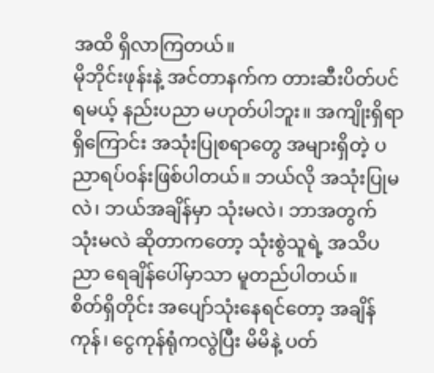အထိ ရှိလာကြတယ်။
မိုဘိုင်းဖုန်းနဲ့ အင်တာနက်က တားဆီးပိတ်ပင်ရမယ့် နည်းပညာ မဟုတ်ပါဘူး။ အကျိုးရှိရာရှိကြောင်း အသုံးပြုစရာတွေ အများရှိတဲ့ ပညာရပ်ဝန်းဖြစ်ပါတယ်။ ဘယ်လို အသုံးပြုမလဲ၊ ဘယ်အချိန်မှာ သုံးမလဲ၊ ဘာအတွက် သုံးမလဲ ဆိုတာကတော့ သုံးစွဲသူရဲ့ အသိပညာ ရေချိန်ပေါ်မှာသာ မူတည်ပါတယ်။
စိတ်ရှိတိုင်း အပျော်သုံးနေရင်တော့ အချိန်ကုန်၊ ငွေကုန်ရုံကလွဲပြီး မိမိနဲ့ ပတ်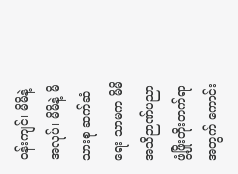ဝန်းကျင်၊ မိမိနဲ့ အလုပ်၊ မိမိနဲ့ မိသားစု ဆက်ဆံရေး သာမက မိမိအသိဉာဏ်ပညာ ဖွံ့ဖြိုးတိုးတက်ရာအတွက် ကောင်း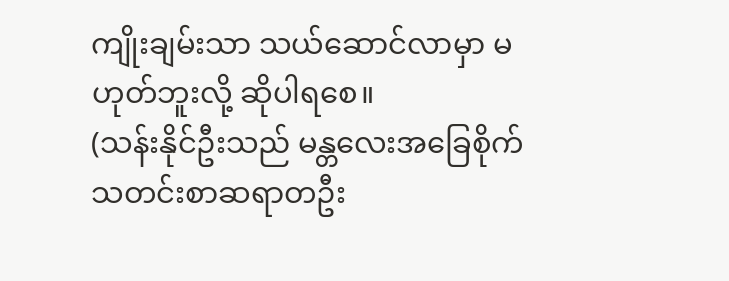ကျိုးချမ်းသာ သယ်ဆောင်လာမှာ မဟုတ်ဘူးလို့ ဆိုပါရစေ။
(သန်းနိုင်ဦးသည် မန္တလေးအခြေစိုက် သတင်းစာဆရာတဦး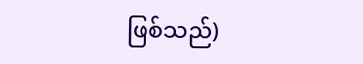ဖြစ်သည်)